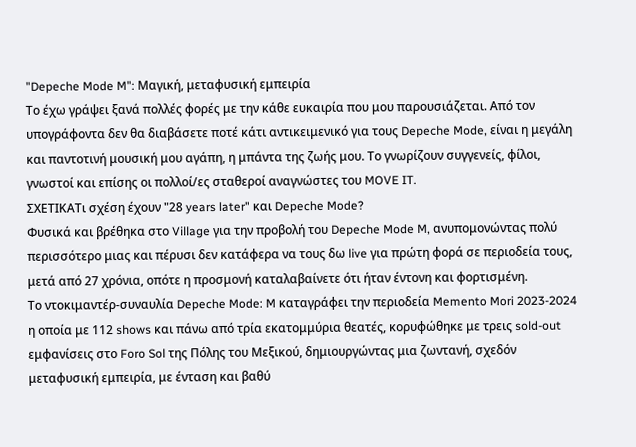"Depeche Mode M": Μαγική, μεταφυσική εμπειρία
Το έχω γράψει ξανά πολλές φορές με την κάθε ευκαιρία που μου παρουσιάζεται. Από τον υπογράφοντα δεν θα διαβάσετε ποτέ κάτι αντικειμενικό για τους Depeche Mode, είναι η μεγάλη και παντοτινή μουσική μου αγάπη, η μπάντα της ζωής μου. Το γνωρίζουν συγγενείς, φίλοι, γνωστοί και επίσης οι πολλοί/ες σταθεροί αναγνώστες του MOVE IT.
ΣΧΕΤΙΚΑΤι σχέση έχουν "28 years later" και Depeche Mode?
Φυσικά και βρέθηκα στο Village για την προβολή του Depeche Mode M, ανυπομονώντας πολύ περισσότερο μιας και πέρυσι δεν κατάφερα να τους δω live για πρώτη φορά σε περιοδεία τους, μετά από 27 χρόνια, οπότε η προσμονή καταλαβαίνετε ότι ήταν έντονη και φορτισμένη.
Το ντοκιμαντέρ-συναυλία Depeche Mode: M καταγράφει την περιοδεία Memento Mori 2023-2024 η οποία με 112 shows και πάνω από τρία εκατομμύρια θεατές, κορυφώθηκε με τρεις sold-out εμφανίσεις στο Foro Sol της Πόλης του Μεξικού, δημιουργώντας μια ζωντανή, σχεδόν μεταφυσική εμπειρία, με ένταση και βαθύ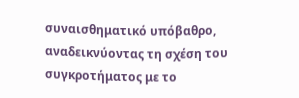συναισθηματικό υπόβαθρο, αναδεικνύοντας τη σχέση του συγκροτήματος με το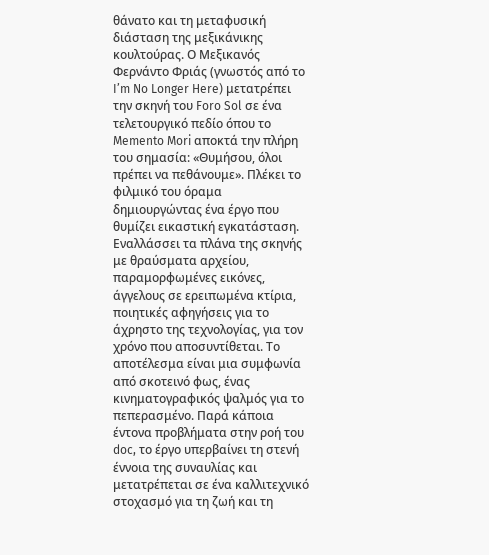θάνατο και τη μεταφυσική διάσταση της μεξικάνικης κουλτούρας. Ο Mεξικανός Φερνάντο Φριάς (γνωστός από τo I’m No Longer Here) μετατρέπει την σκηνή του Foro Sol σε ένα τελετουργικό πεδίο όπου το Memento Mori αποκτά την πλήρη του σημασία: «Θυμήσου, όλοι πρέπει να πεθάνουμε». Πλέκει το φιλμικό του όραμα δημιουργώντας ένα έργο που θυμίζει εικαστική εγκατάσταση. Εναλλάσσει τα πλάνα της σκηνής με θραύσματα αρχείου, παραμορφωμένες εικόνες, άγγελους σε ερειπωμένα κτίρια, ποιητικές αφηγήσεις για το άχρηστο της τεχνολογίας, για τον χρόνο που αποσυντίθεται. Το αποτέλεσμα είναι μια συμφωνία από σκοτεινό φως, ένας κινηματογραφικός ψαλμός για το πεπερασμένο. Παρά κάποια έντονα προβλήματα στην ροή του doc, το έργο υπερβαίνει τη στενή έννοια της συναυλίας και μετατρέπεται σε ένα καλλιτεχνικό στοχασμό για τη ζωή και τη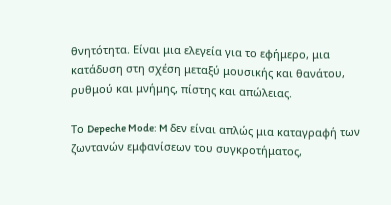θνητότητα. Είναι μια ελεγεία για το εφήμερο, μια κατάδυση στη σχέση μεταξύ μουσικής και θανάτου, ρυθμού και μνήμης, πίστης και απώλειας.

Το Depeche Mode: M δεν είναι απλώς μια καταγραφή των ζωντανών εμφανίσεων του συγκροτήματος,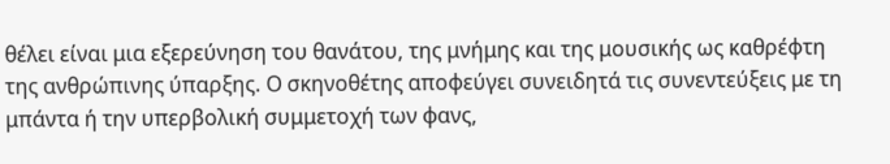θέλει είναι μια εξερεύνηση του θανάτου, της μνήμης και της μουσικής ως καθρέφτη της ανθρώπινης ύπαρξης. Ο σκηνοθέτης αποφεύγει συνειδητά τις συνεντεύξεις με τη μπάντα ή την υπερβολική συμμετοχή των φανς,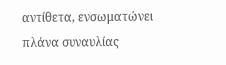αντίθετα, ενσωματώνει πλάνα συναυλίας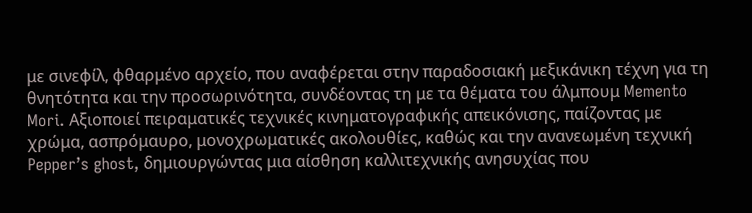με σινεφίλ, φθαρμένο αρχείο, που αναφέρεται στην παραδοσιακή μεξικάνικη τέχνη για τη θνητότητα και την προσωρινότητα, συνδέοντας τη με τα θέματα του άλμπουμ Memento Mori. Αξιοποιεί πειραματικές τεχνικές κινηματογραφικής απεικόνισης, παίζοντας με χρώμα, ασπρόμαυρο, μονοχρωματικές ακολουθίες, καθώς και την ανανεωμένη τεχνική Pepper’s ghost, δημιουργώντας μια αίσθηση καλλιτεχνικής ανησυχίας που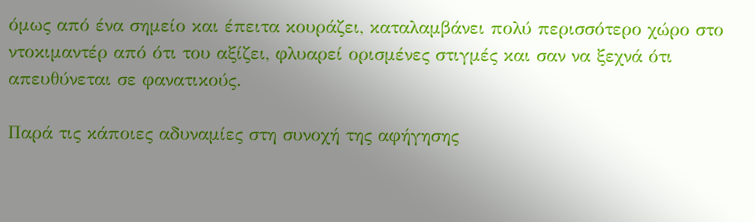όμως από ένα σημείο και έπειτα κουράζει, καταλαμβάνει πολύ περισσότερο χώρο στο ντοκιμαντέρ από ότι του αξίζει, φλυαρεί ορισμένες στιγμές και σαν να ξεχνά ότι απευθύνεται σε φανατικούς.

Παρά τις κάποιες αδυναμίες στη συνοχή της αφήγησης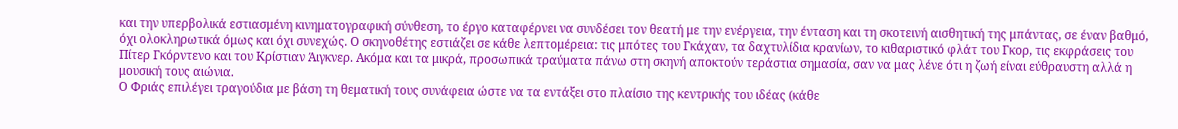και την υπερβολικά εστιασμένη κινηματογραφική σύνθεση, το έργο καταφέρνει να συνδέσει τον θεατή με την ενέργεια, την ένταση και τη σκοτεινή αισθητική της μπάντας, σε έναν βαθμό, όχι ολοκληρωτικά όμως και όχι συνεχώς. Ο σκηνοθέτης εστιάζει σε κάθε λεπτομέρεια: τις μπότες του Γκάχαν, τα δαχτυλίδια κρανίων, το κιθαριστικό φλάτ του Γκορ, τις εκφράσεις του Πίτερ Γκόρντενο και του Κρίστιαν Άιγκνερ. Ακόμα και τα μικρά, προσωπικά τραύματα πάνω στη σκηνή αποκτούν τεράστια σημασία, σαν να μας λένε ότι η ζωή είναι εύθραυστη αλλά η μουσική τους αιώνια.
Ο Φριάς επιλέγει τραγούδια με βάση τη θεματική τους συνάφεια ώστε να τα εντάξει στο πλαίσιο της κεντρικής του ιδέας (κάθε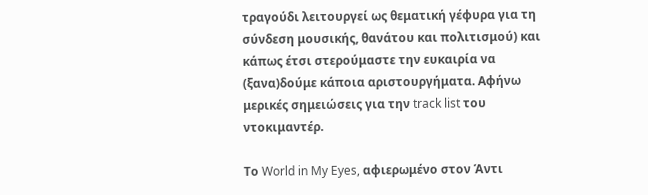τραγούδι λειτουργεί ως θεματική γέφυρα για τη σύνδεση μουσικής, θανάτου και πολιτισμού) και κάπως έτσι στερούμαστε την ευκαιρία να (ξανα)δούμε κάποια αριστουργήματα. Αφήνω μερικές σημειώσεις για την track list του ντοκιμαντέρ.

Το World in My Eyes, αφιερωμένο στον Άντι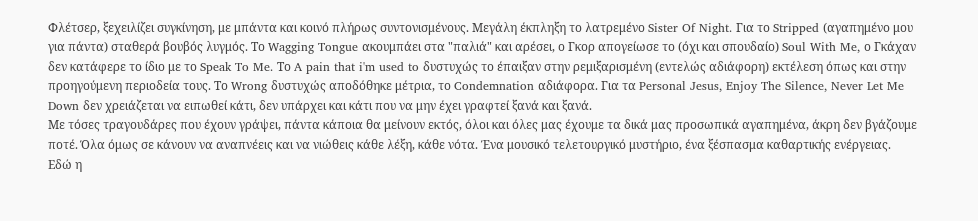Φλέτσερ, ξεχειλίζει συγκίνηση, με μπάντα και κοινό πλήρως συντονισμένους. Μεγάλη έκπληξη το λατρεμένο Sister Of Night. Για το Stripped (αγαπημένο μου για πάντα) σταθερά βουβός λυγμός. Το Wagging Tongue ακουμπάει στα "παλιά" και αρέσει, ο Γκορ απογείωσε το (όχι και σπουδαίο) Soul With Me, ο Γκάχαν δεν κατάφερε το ίδιο με το Speak To Me. Το A pain that i'm used to δυστυχώς το έπαιξαν στην ρεμιξαρισμένη (εντελώς αδιάφορη) εκτέλεση όπως και στην προηγούμενη περιοδεία τους. Το Wrong δυστυχώς αποδόθηκε μέτρια, το Condemnation αδιάφορα. Για τα Personal Jesus, Enjoy The Silence, Never Let Me Down δεν χρειάζεται να ειπωθεί κάτι, δεν υπάρχει και κάτι που να μην έχει γραφτεί ξανά και ξανά.
Με τόσες τραγουδάρες που έχουν γράψει, πάντα κάποια θα μείνουν εκτός, όλοι και όλες μας έχουμε τα δικά μας προσωπικά αγαπημένα, άκρη δεν βγάζουμε ποτέ. Όλα όμως σε κάνουν να αναπνέεις και να νιώθεις κάθε λέξη, κάθε νότα. Ένα μουσικό τελετουργικό μυστήριο, ένα ξέσπασμα καθαρτικής ενέργειας. Εδώ η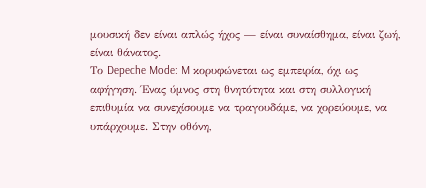μουσική δεν είναι απλώς ήχος — είναι συναίσθημα, είναι ζωή, είναι θάνατος.
Το Depeche Mode: M κορυφώνεται ως εμπειρία, όχι ως αφήγηση. Ένας ύμνος στη θνητότητα και στη συλλογική επιθυμία να συνεχίσουμε να τραγουδάμε, να χορεύουμε, να υπάρχουμε. Στην οθόνη,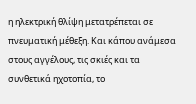η ηλεκτρική θλίψη μετατρέπεται σε πνευματική μέθεξη. Και κάπου ανάμεσα στους αγγέλους, τις σκιές και τα συνθετικά ηχοτοπία, το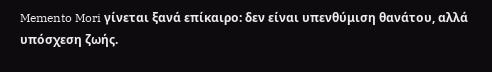Memento Mori γίνεται ξανά επίκαιρο: δεν είναι υπενθύμιση θανάτου, αλλά υπόσχεση ζωής.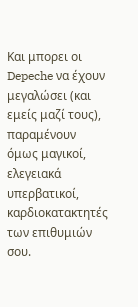Και μπορει οι Depeche να έχουν μεγαλώσει (και εμείς μαζί τους), παραμένουν όμως μαγικοί, ελεγειακά υπερβατικοί, καρδιοκατακτητές των επιθυμιών σου.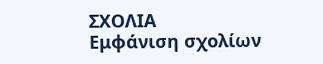ΣΧΟΛΙΑ
Εμφάνιση σχολίων